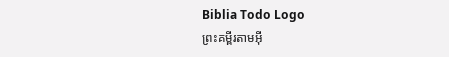Biblia Todo Logo
ព្រះគម្ពីរតាមអ៊ី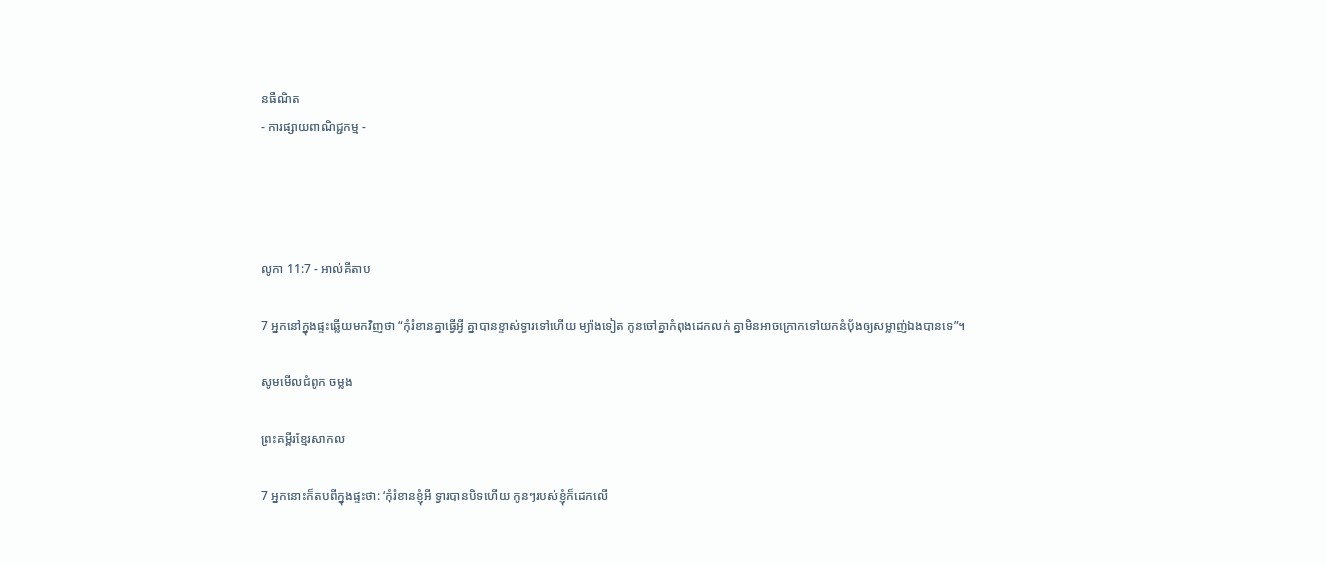នធឺណិត
- ការផ្សាយពាណិជ្ជកម្ម -




លូកា 11:7 - អាល់គីតាប

7 អ្នកនៅក្នុងផ្ទះឆ្លើយមកវិញថា “កុំរំខានគ្នាធ្វើអ្វី គ្នាបានខ្ទាស់ទ្វារទៅហើយ ម្យ៉ាងទៀត កូនចៅគ្នាកំពុងដេកលក់ គ្នាមិនអាចក្រោកទៅយកនំបុ័ងឲ្យសម្លាញ់ឯងបានទេ”។

សូមមើលជំពូក ចម្លង

ព្រះគម្ពីរខ្មែរសាកល

7 អ្នកនោះក៏តបពីក្នុងផ្ទះថា: ‘កុំរំខានខ្ញុំអី ទ្វារបានបិទហើយ កូនៗរបស់ខ្ញុំក៏ដេកលើ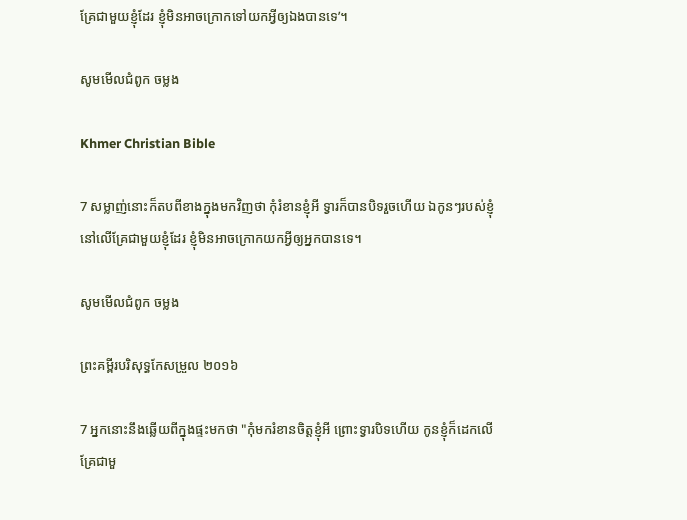គ្រែជាមួយខ្ញុំដែរ ខ្ញុំមិនអាចក្រោកទៅយកអ្វីឲ្យឯងបានទេ’។

សូមមើលជំពូក ចម្លង

Khmer Christian Bible

7 សម្លាញ់នោះក៏តបពីខាងក្នុងមកវិញថា កុំរំខានខ្ញុំអី ទ្វារក៏បានបិទរួចហើយ ឯកូនៗរបស់ខ្ញុំនៅលើគ្រែជាមួយខ្ញុំដែរ ខ្ញុំមិនអាចក្រោកយកអ្វីឲ្យអ្នកបានទេ។

សូមមើលជំពូក ចម្លង

ព្រះគម្ពីរបរិសុទ្ធកែសម្រួល ២០១៦

7 អ្នកនោះនឹងឆ្លើយពីក្នុងផ្ទះមកថា "កុំមករំខានចិត្តខ្ញុំអី ព្រោះទ្វារបិទហើយ កូនខ្ញុំក៏ដេកលើគ្រែជាមួ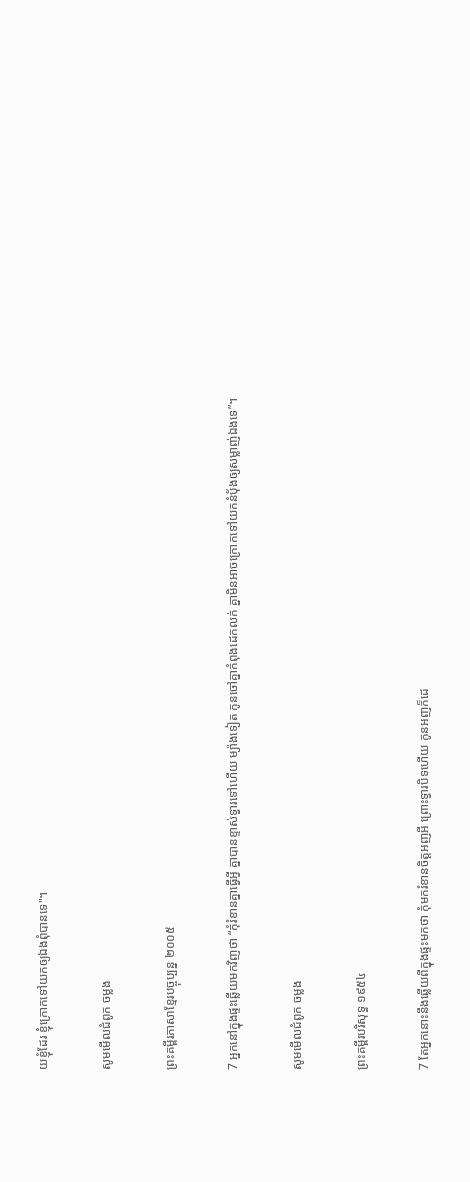យខ្ញុំដែរ ខ្ញុំក្រោកទៅយកឲ្យឯងពុំបានទេ"។

សូមមើលជំពូក ចម្លង

ព្រះគម្ពីរភាសាខ្មែរបច្ចុប្បន្ន ២០០៥

7 អ្នកនៅក្នុងផ្ទះឆ្លើយមកវិញថា “កុំរំខានគ្នាធ្វើអ្វី គ្នាបានខ្ទាស់ទ្វារទៅហើយ ម្យ៉ាងទៀត កូនចៅគ្នាកំពុងដេកលក់ គ្នាមិនអាចក្រោកទៅយកនំប៉័ងឲ្យសម្លាញ់ឯងទេ”។

សូមមើលជំពូក ចម្លង

ព្រះគម្ពីរបរិសុទ្ធ ១៩៥៤

7 តែអ្នកនោះនឹងឆ្លើយពីក្នុងផ្ទះមកថា កុំមករំខានចិត្តអញអី ព្រោះទ្វារបិទហើយ កូនអញក៏ដេ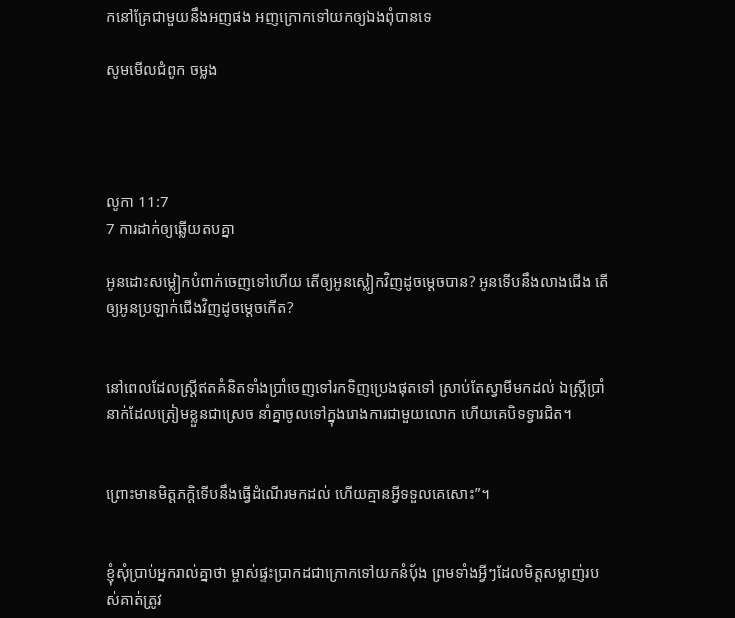កនៅគ្រែជាមួយនឹងអញផង អញក្រោកទៅយកឲ្យឯងពុំបានទេ

សូមមើលជំពូក ចម្លង




លូកា 11:7
7 ការដាក់ឲ្យឆ្លើយតបគ្នា

អូនដោះសម្លៀក‌បំពាក់ចេញទៅហើយ តើឲ្យអូនស្លៀកវិញដូចម្ដេចបាន? អូនទើបនឹងលាងជើង តើឲ្យអូនប្រឡាក់ជើងវិញដូចម្ដេចកើត?


នៅពេលដែលស្ដ្រីឥតគំនិតទាំងប្រាំចេញទៅរកទិញប្រេងផុតទៅ ស្រាប់តែស្វាមីមកដល់ ឯស្ដ្រីប្រាំនាក់ដែលត្រៀមខ្លួនជាស្រេច នាំគ្នាចូលទៅក្នុងរោងការជាមួយលោក ហើយគេបិទទ្វារជិត។


ព្រោះមានមិត្ដ‌ភក្ដិទើបនឹងធ្វើដំណើរមកដល់ ហើយគ្មានអ្វីទទួលគេសោះ”។


ខ្ញុំសុំប្រាប់អ្នករាល់គ្នាថា ម្ចាស់ផ្ទះប្រាកដជាក្រោកទៅយកនំបុ័ង ព្រមទាំងអ្វីៗដែលមិត្ដសម្លាញ់របស់គាត់ត្រូវ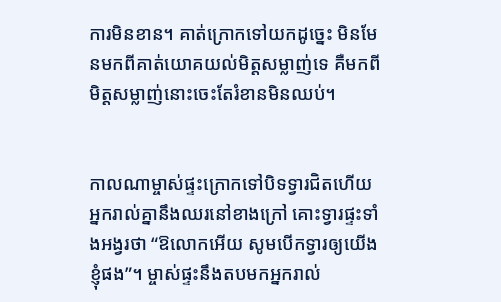ការមិនខាន។ គាត់ក្រោកទៅយកដូច្នេះ មិនមែនមកពីគាត់យោគយល់មិត្ដសម្លាញ់ទេ គឺមកពីមិត្ដសម្លាញ់នោះចេះតែរំខានមិនឈប់។


កាលណាម្ចាស់ផ្ទះក្រោកទៅបិទទ្វារជិតហើយ អ្នករាល់គ្នានឹងឈរនៅខាងក្រៅ គោះទ្វារផ្ទះទាំងអង្វរថា “ឱលោកអើយ សូមបើកទ្វារឲ្យយើងខ្ញុំផង”។ ម្ចាស់ផ្ទះនឹងតបមកអ្នករាល់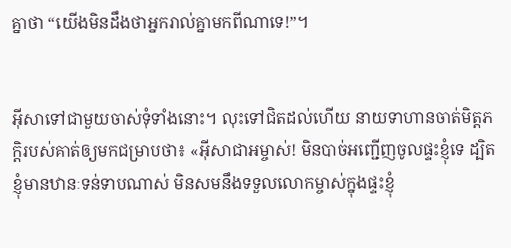គ្នាថា “យើងមិនដឹងថាអ្នករាល់គ្នាមកពីណាទេ!”។


អ៊ីសាទៅជាមួយចាស់ទុំទាំងនោះ។ លុះទៅជិតដល់ហើយ នាយទាហានចាត់មិត្ដ‌ភក្ដិរបស់គាត់ឲ្យមកជម្រាបថា៖ «អ៊ីសា‌ជាអម្ចាស់! មិនបាច់អញ្ជើញចូលផ្ទះខ្ញុំទេ ដ្បិតខ្ញុំមានឋានៈទន់‌ទាបណាស់ មិនសមនឹងទទួលលោកម្ចាស់ក្នុងផ្ទះខ្ញុំ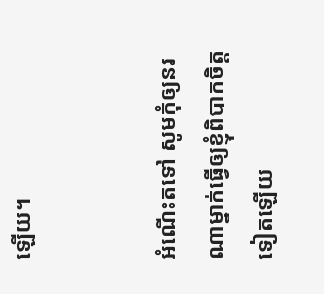ឡើយ។


អំណើះតទៅ សូមកុំឲ្យនរណាម្នាក់ធ្វើឲ្យខ្ញុំពិបាកចិត្ដទៀតឡើយ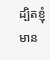ដ្បិតខ្ញុំមាន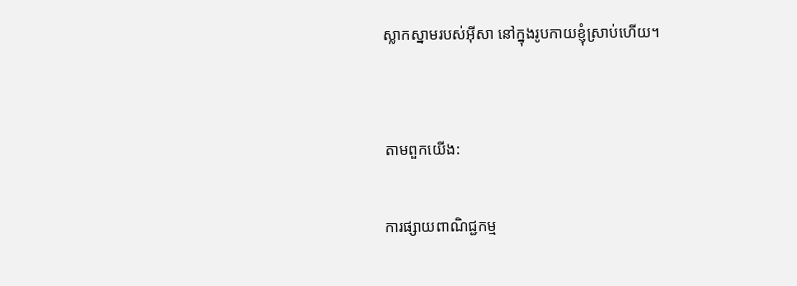ស្លាកស្នាមរបស់អ៊ីសា នៅក្នុងរូបកាយខ្ញុំស្រាប់ហើយ។


តាមពួកយើង:

ការផ្សាយពាណិជ្ជកម្ម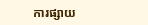ការផ្សាយ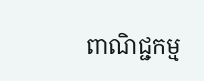ពាណិជ្ជកម្ម